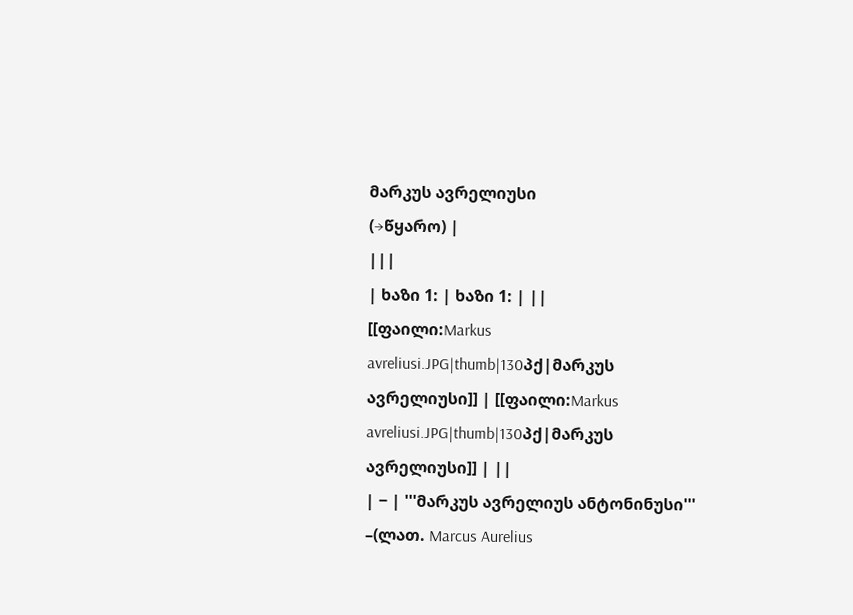მარკუს ავრელიუსი
(→წყარო) |
|||
| ხაზი 1: | ხაზი 1: | ||
[[ფაილი:Markus avreliusi.JPG|thumb|130პქ|მარკუს ავრელიუსი]] | [[ფაილი:Markus avreliusi.JPG|thumb|130პქ|მარკუს ავრელიუსი]] | ||
| − | '''მარკუს ავრელიუს ანტონინუსი''' –(ლათ. Marcus Aurelius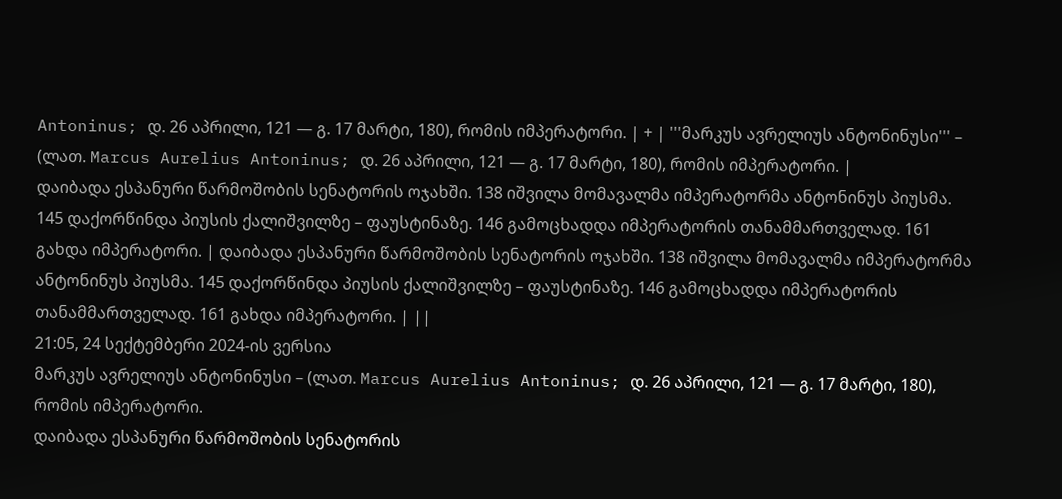Antoninus; დ. 26 აპრილი, 121 — გ. 17 მარტი, 180), რომის იმპერატორი. | + | '''მარკუს ავრელიუს ანტონინუსი''' – (ლათ. Marcus Aurelius Antoninus; დ. 26 აპრილი, 121 — გ. 17 მარტი, 180), რომის იმპერატორი. |
დაიბადა ესპანური წარმოშობის სენატორის ოჯახში. 138 იშვილა მომავალმა იმპერატორმა ანტონინუს პიუსმა. 145 დაქორწინდა პიუსის ქალიშვილზე – ფაუსტინაზე. 146 გამოცხადდა იმპერატორის თანამმართველად. 161 გახდა იმპერატორი. | დაიბადა ესპანური წარმოშობის სენატორის ოჯახში. 138 იშვილა მომავალმა იმპერატორმა ანტონინუს პიუსმა. 145 დაქორწინდა პიუსის ქალიშვილზე – ფაუსტინაზე. 146 გამოცხადდა იმპერატორის თანამმართველად. 161 გახდა იმპერატორი. | ||
21:05, 24 სექტემბერი 2024-ის ვერსია
მარკუს ავრელიუს ანტონინუსი – (ლათ. Marcus Aurelius Antoninus; დ. 26 აპრილი, 121 — გ. 17 მარტი, 180), რომის იმპერატორი.
დაიბადა ესპანური წარმოშობის სენატორის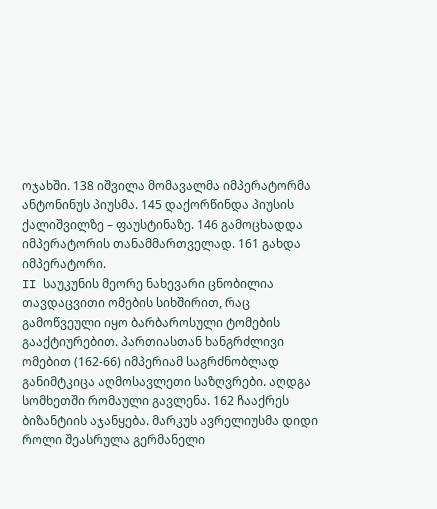ოჯახში. 138 იშვილა მომავალმა იმპერატორმა ანტონინუს პიუსმა. 145 დაქორწინდა პიუსის ქალიშვილზე – ფაუსტინაზე. 146 გამოცხადდა იმპერატორის თანამმართველად. 161 გახდა იმპერატორი.
II საუკუნის მეორე ნახევარი ცნობილია თავდაცვითი ომების სიხშირით, რაც გამოწვეული იყო ბარბაროსული ტომების გააქტიურებით. პართიასთან ხანგრძლივი ომებით (162-66) იმპერიამ საგრძნობლად განიმტკიცა აღმოსავლეთი საზღვრები. აღდგა სომხეთში რომაული გავლენა. 162 ჩააქრეს ბიზანტიის აჯანყება. მარკუს ავრელიუსმა დიდი როლი შეასრულა გერმანელი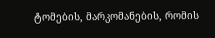ტომების, მარკომანების, რომის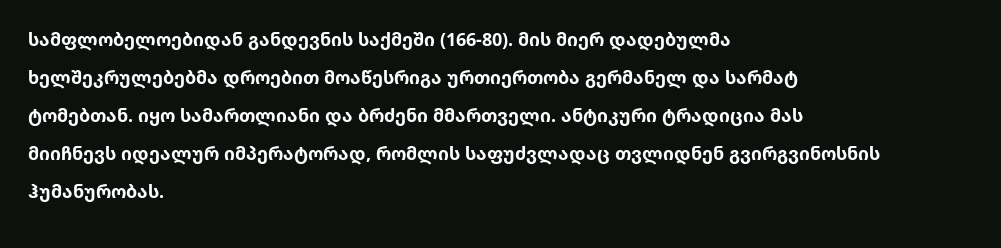სამფლობელოებიდან განდევნის საქმეში (166-80). მის მიერ დადებულმა ხელშეკრულებებმა დროებით მოაწესრიგა ურთიერთობა გერმანელ და სარმატ ტომებთან. იყო სამართლიანი და ბრძენი მმართველი. ანტიკური ტრადიცია მას მიიჩნევს იდეალურ იმპერატორად, რომლის საფუძვლადაც თვლიდნენ გვირგვინოსნის ჰუმანურობას.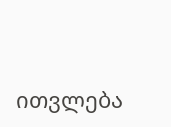ითვლება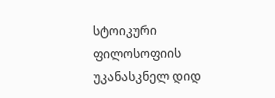სტოიკური ფილოსოფიის უკანასკნელ დიდ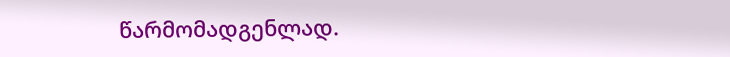წარმომადგენლად.